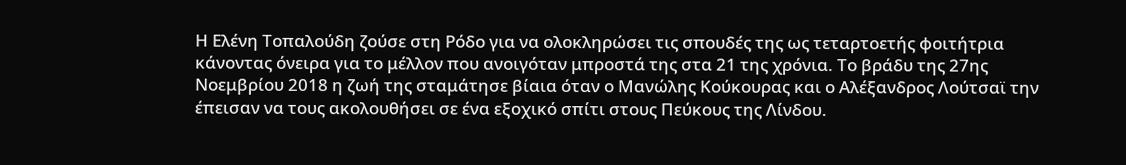Η Ελένη Τοπαλούδη ζούσε στη Ρόδο για να ολοκληρώσει τις σπουδές της ως τεταρτοετής φοιτήτρια κάνοντας όνειρα για το μέλλον που ανοιγόταν μπροστά της στα 21 της χρόνια. Το βράδυ της 27ης Νοεμβρίου 2018 η ζωή της σταμάτησε βίαια όταν ο Μανώλης Κούκουρας και ο Αλέξανδρος Λούτσαϊ την έπεισαν να τους ακολουθήσει σε ένα εξοχικό σπίτι στους Πεύκους της Λίνδου.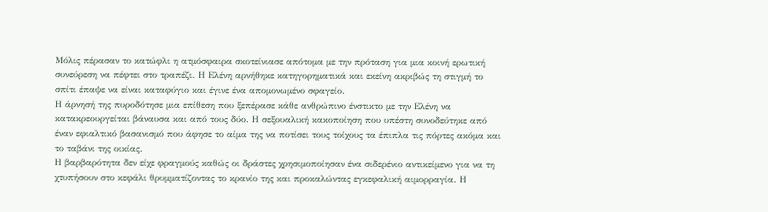Μόλις πέρασαν το κατώφλι η ατμόσφαιρα σκοτείνιασε απότομα με την πρόταση για μια κοινή ερωτική συνεύρεση να πέφτει στο τραπέζι. Η Ελένη αρνήθηκε κατηγορηματικά και εκείνη ακριβώς τη στιγμή το σπίτι έπαψε να είναι καταφύγιο και έγινε ένα απομονωμένο σφαγείο.
Η άρνησή της πυροδότησε μια επίθεση που ξεπέρασε κάθε ανθρώπινο ένστικτο με την Ελένη να κατακρεουργείται βάναυσα και από τους δύο. Η σεξουαλική κακοποίηση που υπέστη συνοδεύτηκε από έναν εφιαλτικό βασανισμό που άφησε το αίμα της να ποτίσει τους τοίχους τα έπιπλα τις πόρτες ακόμα και το ταβάνι της οικίας.
Η βαρβαρότητα δεν είχε φραγμούς καθώς οι δράστες χρησιμοποίησαν ένα σιδερένιο αντικείμενο για να τη χτυπήσουν στο κεφάλι θρυμματίζοντας το κρανίο της και προκαλώντας εγκεφαλική αιμορραγία. Η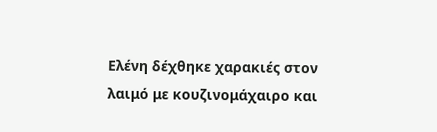Ελένη δέχθηκε χαρακιές στον λαιμό με κουζινομάχαιρο και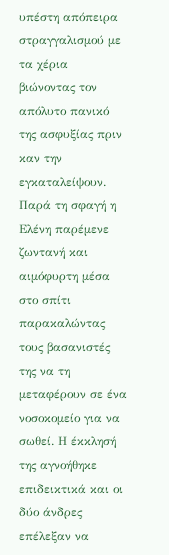υπέστη απόπειρα στραγγαλισμού με τα χέρια βιώνοντας τον απόλυτο πανικό της ασφυξίας πριν καν την εγκαταλείψουν.
Παρά τη σφαγή η Ελένη παρέμενε ζωντανή και αιμόφυρτη μέσα στο σπίτι παρακαλώντας τους βασανιστές της να τη μεταφέρουν σε ένα νοσοκομείο για να σωθεί. Η έκκλησή της αγνοήθηκε επιδεικτικά και οι δύο άνδρες επέλεξαν να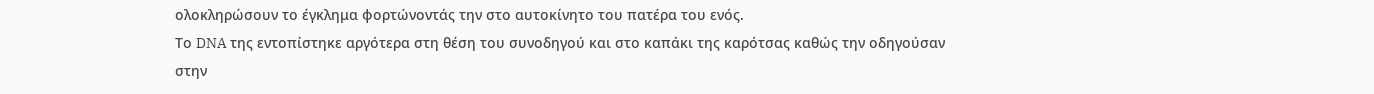ολοκληρώσουν το έγκλημα φορτώνοντάς την στο αυτοκίνητο του πατέρα του ενός.
Το DNA της εντοπίστηκε αργότερα στη θέση του συνοδηγού και στο καπάκι της καρότσας καθώς την οδηγούσαν στην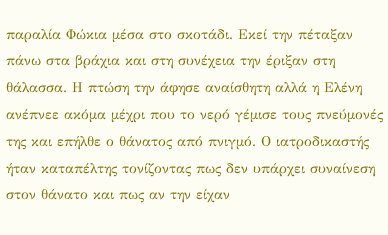παραλία Φώκια μέσα στο σκοτάδι. Εκεί την πέταξαν πάνω στα βράχια και στη συνέχεια την έριξαν στη θάλασσα. Η πτώση την άφησε αναίσθητη αλλά η Ελένη ανέπνεε ακόμα μέχρι που το νερό γέμισε τους πνεύμονές της και επήλθε ο θάνατος από πνιγμό. Ο ιατροδικαστής ήταν καταπέλτης τονίζοντας πως δεν υπάρχει συναίνεση στον θάνατο και πως αν την είχαν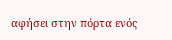αφήσει στην πόρτα ενός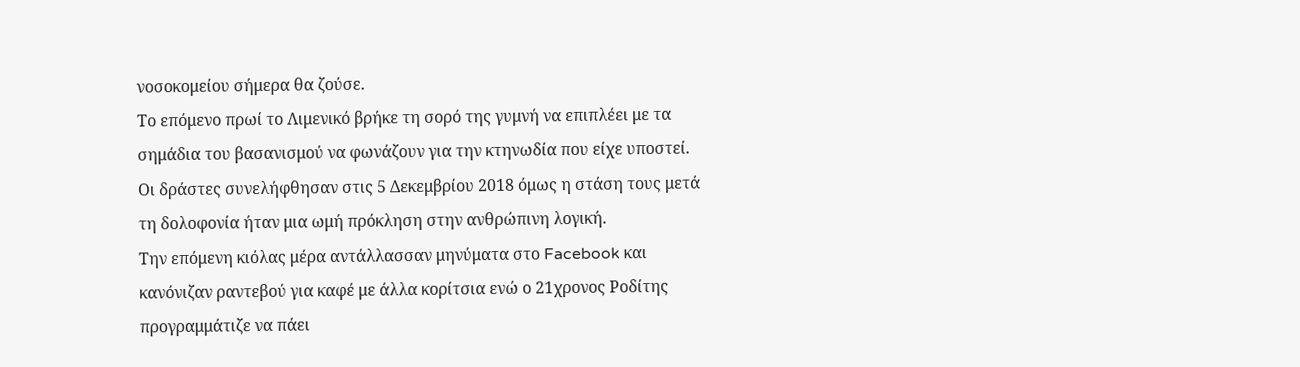νοσοκομείου σήμερα θα ζούσε.
Το επόμενο πρωί το Λιμενικό βρήκε τη σορό της γυμνή να επιπλέει με τα σημάδια του βασανισμού να φωνάζουν για την κτηνωδία που είχε υποστεί. Οι δράστες συνελήφθησαν στις 5 Δεκεμβρίου 2018 όμως η στάση τους μετά τη δολοφονία ήταν μια ωμή πρόκληση στην ανθρώπινη λογική.
Την επόμενη κιόλας μέρα αντάλλασσαν μηνύματα στο Facebook και κανόνιζαν ραντεβού για καφέ με άλλα κορίτσια ενώ ο 21χρονος Ροδίτης προγραμμάτιζε να πάει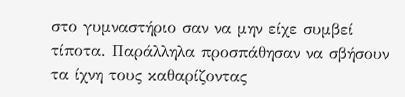στο γυμναστήριο σαν να μην είχε συμβεί τίποτα. Παράλληλα προσπάθησαν να σβήσουν τα ίχνη τους καθαρίζοντας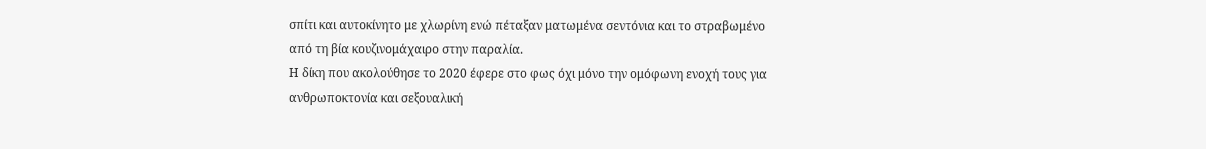σπίτι και αυτοκίνητο με χλωρίνη ενώ πέταξαν ματωμένα σεντόνια και το στραβωμένο από τη βία κουζινομάχαιρο στην παραλία.
Η δίκη που ακολούθησε το 2020 έφερε στο φως όχι μόνο την ομόφωνη ενοχή τους για ανθρωποκτονία και σεξουαλική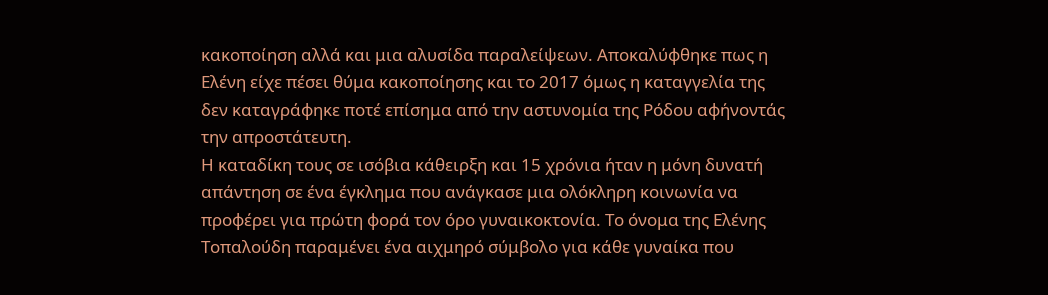κακοποίηση αλλά και μια αλυσίδα παραλείψεων. Αποκαλύφθηκε πως η Ελένη είχε πέσει θύμα κακοποίησης και το 2017 όμως η καταγγελία της δεν καταγράφηκε ποτέ επίσημα από την αστυνομία της Ρόδου αφήνοντάς την απροστάτευτη.
Η καταδίκη τους σε ισόβια κάθειρξη και 15 χρόνια ήταν η μόνη δυνατή απάντηση σε ένα έγκλημα που ανάγκασε μια ολόκληρη κοινωνία να προφέρει για πρώτη φορά τον όρο γυναικοκτονία. Το όνομα της Ελένης Τοπαλούδη παραμένει ένα αιχμηρό σύμβολο για κάθε γυναίκα που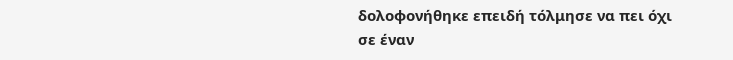δολοφονήθηκε επειδή τόλμησε να πει όχι σε έναν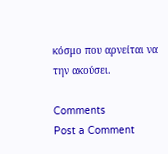κόσμο που αρνείται να την ακούσει.

Comments
Post a Comment